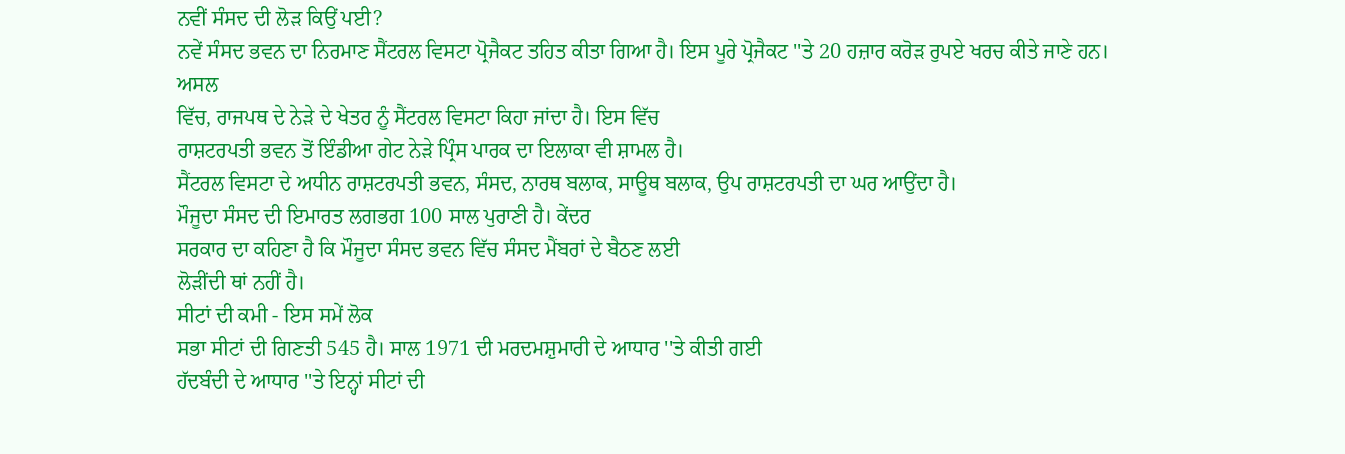ਨਵੀਂ ਸੰਸਦ ਦੀ ਲੋੜ ਕਿਉਂ ਪਈ?
ਨਵੇਂ ਸੰਸਦ ਭਵਨ ਦਾ ਨਿਰਮਾਣ ਸੈਂਟਰਲ ਵਿਸਟਾ ਪ੍ਰੋਜੈਕਟ ਤਹਿਤ ਕੀਤਾ ਗਿਆ ਹੈ। ਇਸ ਪੂਰੇ ਪ੍ਰੋਜੈਕਟ ''ਤੇ 20 ਹਜ਼ਾਰ ਕਰੋੜ ਰੁਪਏ ਖਰਚ ਕੀਤੇ ਜਾਣੇ ਹਨ।
ਅਸਲ
ਵਿੱਚ, ਰਾਜਪਥ ਦੇ ਨੇੜੇ ਦੇ ਖੇਤਰ ਨੂੰ ਸੈਂਟਰਲ ਵਿਸਟਾ ਕਿਹਾ ਜਾਂਦਾ ਹੈ। ਇਸ ਵਿੱਚ
ਰਾਸ਼ਟਰਪਤੀ ਭਵਨ ਤੋਂ ਇੰਡੀਆ ਗੇਟ ਨੇੜੇ ਪ੍ਰਿੰਸ ਪਾਰਕ ਦਾ ਇਲਾਕਾ ਵੀ ਸ਼ਾਮਲ ਹੈ।
ਸੈਂਟਰਲ ਵਿਸਟਾ ਦੇ ਅਧੀਨ ਰਾਸ਼ਟਰਪਤੀ ਭਵਨ, ਸੰਸਦ, ਨਾਰਥ ਬਲਾਕ, ਸਾਊਥ ਬਲਾਕ, ਉਪ ਰਾਸ਼ਟਰਪਤੀ ਦਾ ਘਰ ਆਉਂਦਾ ਹੈ।
ਮੌਜੂਦਾ ਸੰਸਦ ਦੀ ਇਮਾਰਤ ਲਗਭਗ 100 ਸਾਲ ਪੁਰਾਣੀ ਹੈ। ਕੇਂਦਰ
ਸਰਕਾਰ ਦਾ ਕਹਿਣਾ ਹੈ ਕਿ ਮੌਜੂਦਾ ਸੰਸਦ ਭਵਨ ਵਿੱਚ ਸੰਸਦ ਮੈਂਬਰਾਂ ਦੇ ਬੈਠਣ ਲਈ
ਲੋੜੀਂਦੀ ਥਾਂ ਨਹੀਂ ਹੈ।
ਸੀਟਾਂ ਦੀ ਕਮੀ - ਇਸ ਸਮੇਂ ਲੋਕ
ਸਭਾ ਸੀਟਾਂ ਦੀ ਗਿਣਤੀ 545 ਹੈ। ਸਾਲ 1971 ਦੀ ਮਰਦਮਸ਼ੁਮਾਰੀ ਦੇ ਆਧਾਰ ''ਤੇ ਕੀਤੀ ਗਈ
ਹੱਦਬੰਦੀ ਦੇ ਆਧਾਰ ''ਤੇ ਇਨ੍ਹਾਂ ਸੀਟਾਂ ਦੀ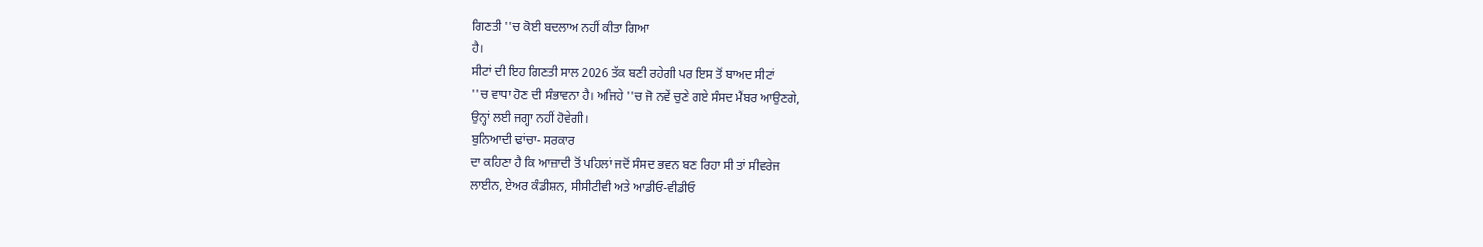ਗਿਣਤੀ ''ਚ ਕੋਈ ਬਦਲਾਅ ਨਹੀਂ ਕੀਤਾ ਗਿਆ
ਹੈ।
ਸੀਟਾਂ ਦੀ ਇਹ ਗਿਣਤੀ ਸਾਲ 2026 ਤੱਕ ਬਣੀ ਰਹੇਗੀ ਪਰ ਇਸ ਤੋਂ ਬਾਅਦ ਸੀਟਾਂ
''ਚ ਵਾਧਾ ਹੋਣ ਦੀ ਸੰਭਾਵਨਾ ਹੈ। ਅਜਿਹੇ ''ਚ ਜੋ ਨਵੇਂ ਚੁਣੇ ਗਏ ਸੰਸਦ ਮੈਂਬਰ ਆਉਣਗੇ,
ਉਨ੍ਹਾਂ ਲਈ ਜਗ੍ਹਾ ਨਹੀਂ ਹੋਵੇਗੀ।
ਬੁਨਿਆਦੀ ਢਾਂਚਾ- ਸਰਕਾਰ
ਦਾ ਕਹਿਣਾ ਹੈ ਕਿ ਆਜ਼ਾਦੀ ਤੋਂ ਪਹਿਲਾਂ ਜਦੋਂ ਸੰਸਦ ਭਵਨ ਬਣ ਰਿਹਾ ਸੀ ਤਾਂ ਸੀਵਰੇਜ
ਲਾਈਨ, ਏਅਰ ਕੰਡੀਸ਼ਨ, ਸੀਸੀਟੀਵੀ ਅਤੇ ਆਡੀਓ-ਵੀਡੀਓ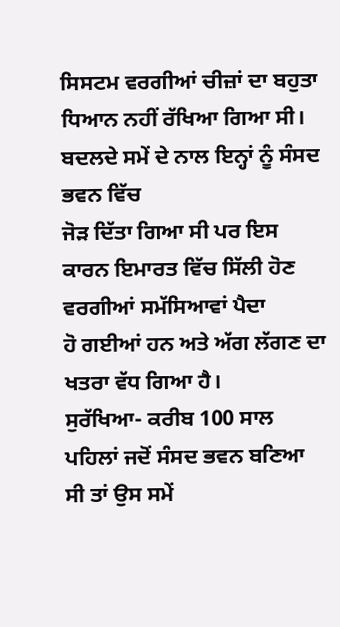ਸਿਸਟਮ ਵਰਗੀਆਂ ਚੀਜ਼ਾਂ ਦਾ ਬਹੁਤਾ
ਧਿਆਨ ਨਹੀਂ ਰੱਖਿਆ ਗਿਆ ਸੀ।
ਬਦਲਦੇ ਸਮੇਂ ਦੇ ਨਾਲ ਇਨ੍ਹਾਂ ਨੂੰ ਸੰਸਦ ਭਵਨ ਵਿੱਚ
ਜੋੜ ਦਿੱਤਾ ਗਿਆ ਸੀ ਪਰ ਇਸ ਕਾਰਨ ਇਮਾਰਤ ਵਿੱਚ ਸਿੱਲੀ ਹੋਣ ਵਰਗੀਆਂ ਸਮੱਸਿਆਵਾਂ ਪੈਦਾ
ਹੋ ਗਈਆਂ ਹਨ ਅਤੇ ਅੱਗ ਲੱਗਣ ਦਾ ਖਤਰਾ ਵੱਧ ਗਿਆ ਹੈ।
ਸੁਰੱਖਿਆ- ਕਰੀਬ 100 ਸਾਲ ਪਹਿਲਾਂ ਜਦੋਂ ਸੰਸਦ ਭਵਨ ਬਣਿਆ ਸੀ ਤਾਂ ਉਸ ਸਮੇਂ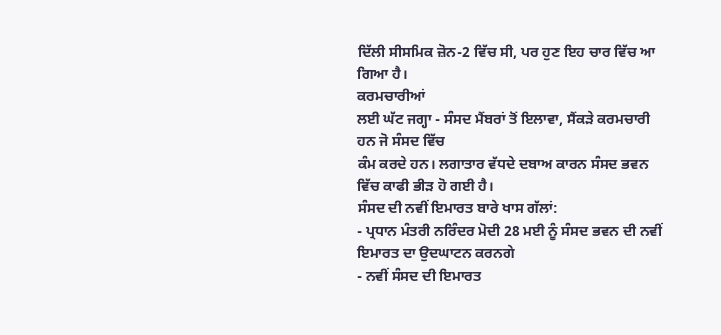ਦਿੱਲੀ ਸੀਸਮਿਕ ਜ਼ੋਨ-2 ਵਿੱਚ ਸੀ, ਪਰ ਹੁਣ ਇਹ ਚਾਰ ਵਿੱਚ ਆ ਗਿਆ ਹੈ।
ਕਰਮਚਾਰੀਆਂ
ਲਈ ਘੱਟ ਜਗ੍ਹਾ - ਸੰਸਦ ਮੈਂਬਰਾਂ ਤੋਂ ਇਲਾਵਾ, ਸੈਂਕੜੇ ਕਰਮਚਾਰੀ ਹਨ ਜੋ ਸੰਸਦ ਵਿੱਚ
ਕੰਮ ਕਰਦੇ ਹਨ। ਲਗਾਤਾਰ ਵੱਧਦੇ ਦਬਾਅ ਕਾਰਨ ਸੰਸਦ ਭਵਨ ਵਿੱਚ ਕਾਫੀ ਭੀੜ ਹੋ ਗਈ ਹੈ।
ਸੰਸਦ ਦੀ ਨਵੀਂ ਇਮਾਰਤ ਬਾਰੇ ਖਾਸ ਗੱਲਾਂ:
- ਪ੍ਰਧਾਨ ਮੰਤਰੀ ਨਰਿੰਦਰ ਮੋਦੀ 28 ਮਈ ਨੂੰ ਸੰਸਦ ਭਵਨ ਦੀ ਨਵੀਂ ਇਮਾਰਤ ਦਾ ਉਦਘਾਟਨ ਕਰਨਗੇ
- ਨਵੀਂ ਸੰਸਦ ਦੀ ਇਮਾਰਤ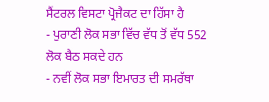ਸੈਂਟਰਲ ਵਿਸਟਾ ਪ੍ਰੋਜੈਕਟ ਦਾ ਹਿੱਸਾ ਹੈ
- ਪੁਰਾਣੀ ਲੋਕ ਸਭਾ ਵਿੱਚ ਵੱਧ ਤੋਂ ਵੱਧ 552 ਲੋਕ ਬੈਠ ਸਕਦੇ ਹਨ
- ਨਵੀਂ ਲੋਕ ਸਭਾ ਇਮਾਰਤ ਦੀ ਸਮਰੱਥਾ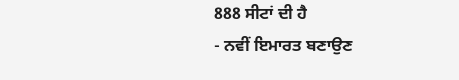888 ਸੀਟਾਂ ਦੀ ਹੈ
- ਨਵੀਂ ਇਮਾਰਤ ਬਣਾਉਣ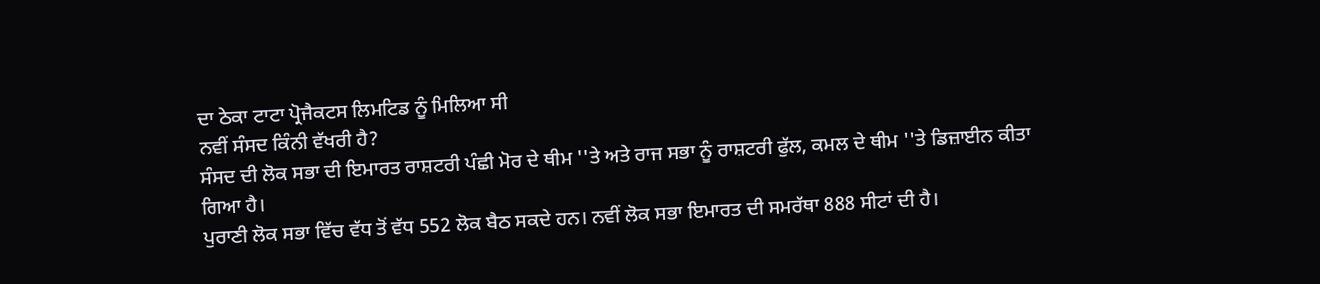ਦਾ ਠੇਕਾ ਟਾਟਾ ਪ੍ਰੋਜੈਕਟਸ ਲਿਮਟਿਡ ਨੂੰ ਮਿਲਿਆ ਸੀ
ਨਵੀਂ ਸੰਸਦ ਕਿੰਨੀ ਵੱਖਰੀ ਹੈ?
ਸੰਸਦ ਦੀ ਲੋਕ ਸਭਾ ਦੀ ਇਮਾਰਤ ਰਾਸ਼ਟਰੀ ਪੰਛੀ ਮੋਰ ਦੇ ਥੀਮ ''ਤੇ ਅਤੇ ਰਾਜ ਸਭਾ ਨੂੰ ਰਾਸ਼ਟਰੀ ਫੁੱਲ, ਕਮਲ ਦੇ ਥੀਮ ''ਤੇ ਡਿਜ਼ਾਈਨ ਕੀਤਾ ਗਿਆ ਹੈ।
ਪੁਰਾਣੀ ਲੋਕ ਸਭਾ ਵਿੱਚ ਵੱਧ ਤੋਂ ਵੱਧ 552 ਲੋਕ ਬੈਠ ਸਕਦੇ ਹਨ। ਨਵੀਂ ਲੋਕ ਸਭਾ ਇਮਾਰਤ ਦੀ ਸਮਰੱਥਾ 888 ਸੀਟਾਂ ਦੀ ਹੈ।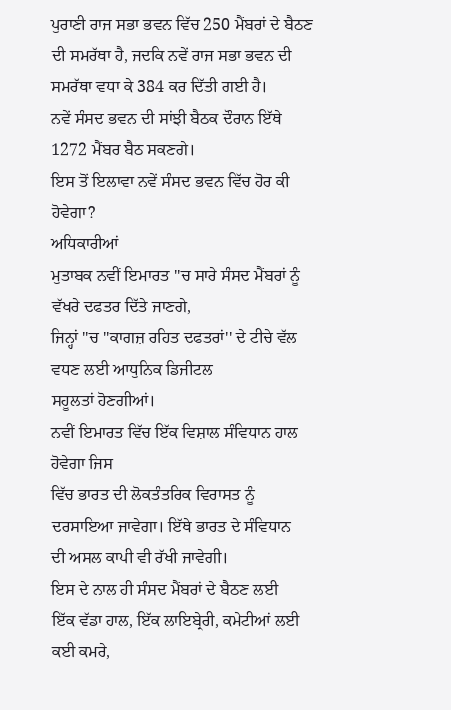ਪੁਰਾਣੀ ਰਾਜ ਸਭਾ ਭਵਨ ਵਿੱਚ 250 ਮੈਂਬਰਾਂ ਦੇ ਬੈਠਣ ਦੀ ਸਮਰੱਥਾ ਹੈ, ਜਦਕਿ ਨਵੇਂ ਰਾਜ ਸਭਾ ਭਵਨ ਦੀ ਸਮਰੱਥਾ ਵਧਾ ਕੇ 384 ਕਰ ਦਿੱਤੀ ਗਈ ਹੈ।
ਨਵੇਂ ਸੰਸਦ ਭਵਨ ਦੀ ਸਾਂਝੀ ਬੈਠਕ ਦੌਰਾਨ ਇੱਥੇ 1272 ਮੈਂਬਰ ਬੈਠ ਸਕਣਗੇ।
ਇਸ ਤੋਂ ਇਲਾਵਾ ਨਵੇਂ ਸੰਸਦ ਭਵਨ ਵਿੱਚ ਹੋਰ ਕੀ ਹੋਵੇਗਾ?
ਅਧਿਕਾਰੀਆਂ
ਮੁਤਾਬਕ ਨਵੀਂ ਇਮਾਰਤ ''ਚ ਸਾਰੇ ਸੰਸਦ ਮੈਂਬਰਾਂ ਨੂੰ ਵੱਖਰੇ ਦਫਤਰ ਦਿੱਤੇ ਜਾਣਗੇ,
ਜਿਨ੍ਹਾਂ ''ਚ ''ਕਾਗਜ਼ ਰਹਿਤ ਦਫਤਰਾਂ'' ਦੇ ਟੀਚੇ ਵੱਲ ਵਧਣ ਲਈ ਆਧੁਨਿਕ ਡਿਜੀਟਲ
ਸਹੂਲਤਾਂ ਹੋਣਗੀਆਂ।
ਨਵੀਂ ਇਮਾਰਤ ਵਿੱਚ ਇੱਕ ਵਿਸ਼ਾਲ ਸੰਵਿਧਾਨ ਹਾਲ ਹੋਵੇਗਾ ਜਿਸ
ਵਿੱਚ ਭਾਰਤ ਦੀ ਲੋਕਤੰਤਰਿਕ ਵਿਰਾਸਤ ਨੂੰ ਦਰਸਾਇਆ ਜਾਵੇਗਾ। ਇੱਥੇ ਭਾਰਤ ਦੇ ਸੰਵਿਧਾਨ
ਦੀ ਅਸਲ ਕਾਪੀ ਵੀ ਰੱਖੀ ਜਾਵੇਗੀ।
ਇਸ ਦੇ ਨਾਲ ਹੀ ਸੰਸਦ ਮੈਂਬਰਾਂ ਦੇ ਬੈਠਣ ਲਈ
ਇੱਕ ਵੱਡਾ ਹਾਲ, ਇੱਕ ਲਾਇਬ੍ਰੇਰੀ, ਕਮੇਟੀਆਂ ਲਈ ਕਈ ਕਮਰੇ,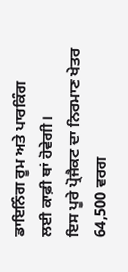ਡਾਇਨਿੰਗ ਰੂਮ ਅਤੇ ਪਾਰਕਿੰਗ
ਲਈ ਕਾਫ਼ੀ ਥਾਂ ਹੋਵੇਗੀ।
ਇਸ ਪੂਰੇ ਪ੍ਰੋਜੈਕਟ ਦਾ ਨਿਰਮਾਣ ਖੇਤਰ 64,500 ਵਰਗ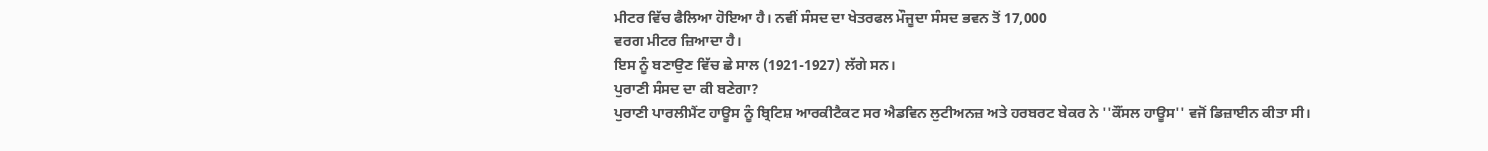ਮੀਟਰ ਵਿੱਚ ਫੈਲਿਆ ਹੋਇਆ ਹੈ। ਨਵੀਂ ਸੰਸਦ ਦਾ ਖੇਤਰਫਲ ਮੌਜੂਦਾ ਸੰਸਦ ਭਵਨ ਤੋਂ 17,000
ਵਰਗ ਮੀਟਰ ਜ਼ਿਆਦਾ ਹੈ।
ਇਸ ਨੂੰ ਬਣਾਉਣ ਵਿੱਚ ਛੇ ਸਾਲ (1921-1927) ਲੱਗੇ ਸਨ।
ਪੁਰਾਣੀ ਸੰਸਦ ਦਾ ਕੀ ਬਣੇਗਾ?
ਪੁਰਾਣੀ ਪਾਰਲੀਮੈਂਟ ਹਾਊਸ ਨੂੰ ਬ੍ਰਿਟਿਸ਼ ਆਰਕੀਟੈਕਟ ਸਰ ਐਡਵਿਨ ਲੁਟੀਅਨਜ਼ ਅਤੇ ਹਰਬਰਟ ਬੇਕਰ ਨੇ ''ਕੌਂਸਲ ਹਾਊਸ'' ਵਜੋਂ ਡਿਜ਼ਾਈਨ ਕੀਤਾ ਸੀ।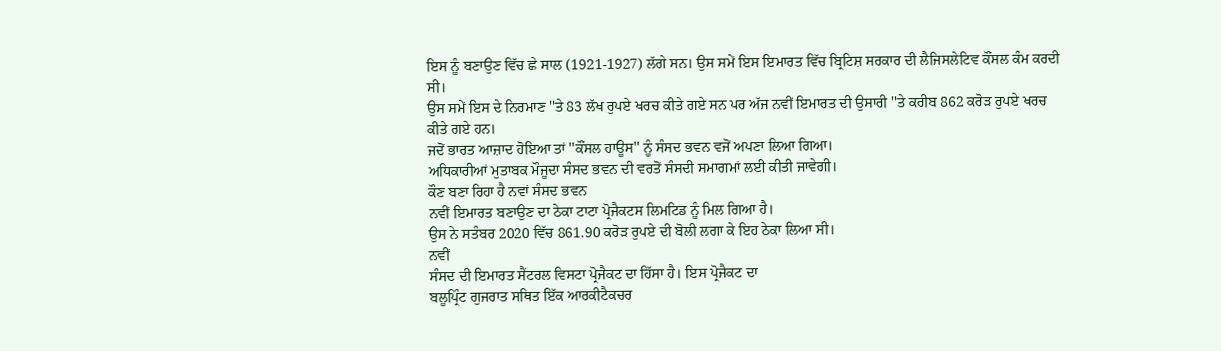ਇਸ ਨੂੰ ਬਣਾਉਣ ਵਿੱਚ ਛੇ ਸਾਲ (1921-1927) ਲੱਗੇ ਸਨ। ਉਸ ਸਮੇਂ ਇਸ ਇਮਾਰਤ ਵਿੱਚ ਬ੍ਰਿਟਿਸ਼ ਸਰਕਾਰ ਦੀ ਲੈਜਿਸਲੇਟਿਵ ਕੌਂਸਲ ਕੰਮ ਕਰਦੀ ਸੀ।
ਉਸ ਸਮੇਂ ਇਸ ਦੇ ਨਿਰਮਾਣ ''ਤੇ 83 ਲੱਖ ਰੁਪਏ ਖਰਚ ਕੀਤੇ ਗਏ ਸਨ ਪਰ ਅੱਜ ਨਵੀਂ ਇਮਾਰਤ ਦੀ ਉਸਾਰੀ ''ਤੇ ਕਰੀਬ 862 ਕਰੋੜ ਰੁਪਏ ਖਰਚ ਕੀਤੇ ਗਏ ਹਨ।
ਜਦੋਂ ਭਾਰਤ ਆਜ਼ਾਦ ਹੋਇਆ ਤਾਂ ''ਕੌਂਸਲ ਹਾਊਸ'' ਨੂੰ ਸੰਸਦ ਭਵਨ ਵਜੋਂ ਅਪਣਾ ਲਿਆ ਗਿਆ।
ਅਧਿਕਾਰੀਆਂ ਮੁਤਾਬਕ ਮੌਜੂਦਾ ਸੰਸਦ ਭਵਨ ਦੀ ਵਰਤੋਂ ਸੰਸਦੀ ਸਮਾਗਮਾਂ ਲਈ ਕੀਤੀ ਜਾਵੇਗੀ।
ਕੌਣ ਬਣਾ ਰਿਹਾ ਹੈ ਨਵਾਂ ਸੰਸਦ ਭਵਨ
ਨਵੀਂ ਇਮਾਰਤ ਬਣਾਉਣ ਦਾ ਠੇਕਾ ਟਾਟਾ ਪ੍ਰੋਜੈਕਟਸ ਲਿਮਟਿਡ ਨੂੰ ਮਿਲ ਗਿਆ ਹੈ।
ਉਸ ਨੇ ਸਤੰਬਰ 2020 ਵਿੱਚ 861.90 ਕਰੋੜ ਰੁਪਏ ਦੀ ਬੋਲੀ ਲਗਾ ਕੇ ਇਹ ਠੇਕਾ ਲਿਆ ਸੀ।
ਨਵੀਂ
ਸੰਸਦ ਦੀ ਇਮਾਰਤ ਸੈਂਟਰਲ ਵਿਸਟਾ ਪ੍ਰੋਜੈਕਟ ਦਾ ਹਿੱਸਾ ਹੈ। ਇਸ ਪ੍ਰੋਜੈਕਟ ਦਾ
ਬਲੂਪ੍ਰਿੰਟ ਗੁਜਰਾਤ ਸਥਿਤ ਇੱਕ ਆਰਕੀਟੈਕਚਰ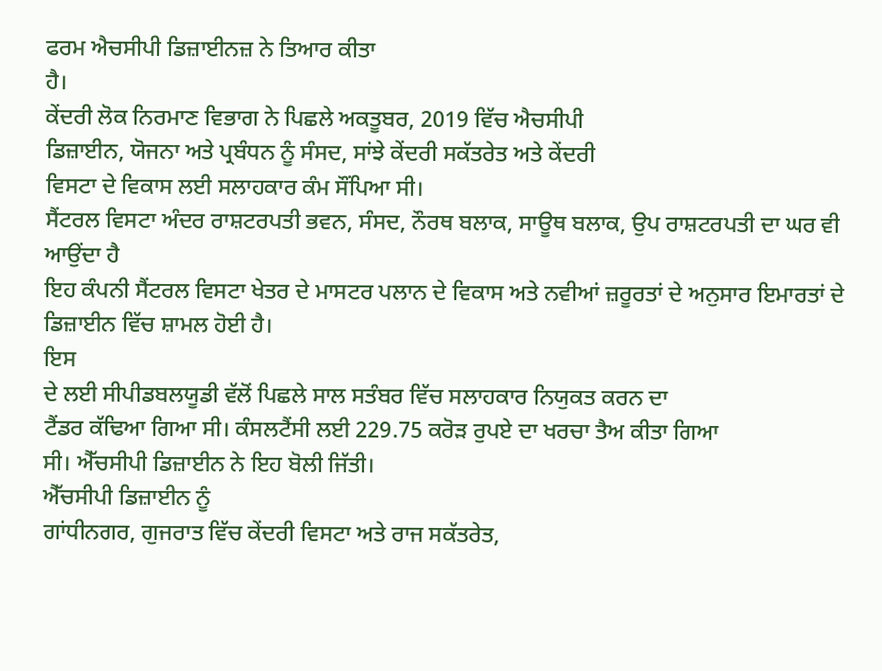ਫਰਮ ਐਚਸੀਪੀ ਡਿਜ਼ਾਈਨਜ਼ ਨੇ ਤਿਆਰ ਕੀਤਾ
ਹੈ।
ਕੇਂਦਰੀ ਲੋਕ ਨਿਰਮਾਣ ਵਿਭਾਗ ਨੇ ਪਿਛਲੇ ਅਕਤੂਬਰ, 2019 ਵਿੱਚ ਐਚਸੀਪੀ
ਡਿਜ਼ਾਈਨ, ਯੋਜਨਾ ਅਤੇ ਪ੍ਰਬੰਧਨ ਨੂੰ ਸੰਸਦ, ਸਾਂਝੇ ਕੇਂਦਰੀ ਸਕੱਤਰੇਤ ਅਤੇ ਕੇਂਦਰੀ
ਵਿਸਟਾ ਦੇ ਵਿਕਾਸ ਲਈ ਸਲਾਹਕਾਰ ਕੰਮ ਸੌਂਪਿਆ ਸੀ।
ਸੈਂਟਰਲ ਵਿਸਟਾ ਅੰਦਰ ਰਾਸ਼ਟਰਪਤੀ ਭਵਨ, ਸੰਸਦ, ਨੌਰਥ ਬਲਾਕ, ਸਾਊਥ ਬਲਾਕ, ਉਪ ਰਾਸ਼ਟਰਪਤੀ ਦਾ ਘਰ ਵੀ ਆਉਂਦਾ ਹੈ
ਇਹ ਕੰਪਨੀ ਸੈਂਟਰਲ ਵਿਸਟਾ ਖੇਤਰ ਦੇ ਮਾਸਟਰ ਪਲਾਨ ਦੇ ਵਿਕਾਸ ਅਤੇ ਨਵੀਆਂ ਜ਼ਰੂਰਤਾਂ ਦੇ ਅਨੁਸਾਰ ਇਮਾਰਤਾਂ ਦੇ ਡਿਜ਼ਾਈਨ ਵਿੱਚ ਸ਼ਾਮਲ ਹੋਈ ਹੈ।
ਇਸ
ਦੇ ਲਈ ਸੀਪੀਡਬਲਯੂਡੀ ਵੱਲੋਂ ਪਿਛਲੇ ਸਾਲ ਸਤੰਬਰ ਵਿੱਚ ਸਲਾਹਕਾਰ ਨਿਯੁਕਤ ਕਰਨ ਦਾ
ਟੈਂਡਰ ਕੱਢਿਆ ਗਿਆ ਸੀ। ਕੰਸਲਟੈਂਸੀ ਲਈ 229.75 ਕਰੋੜ ਰੁਪਏ ਦਾ ਖਰਚਾ ਤੈਅ ਕੀਤਾ ਗਿਆ
ਸੀ। ਐੱਚਸੀਪੀ ਡਿਜ਼ਾਈਨ ਨੇ ਇਹ ਬੋਲੀ ਜਿੱਤੀ।
ਐੱਚਸੀਪੀ ਡਿਜ਼ਾਈਨ ਨੂੰ
ਗਾਂਧੀਨਗਰ, ਗੁਜਰਾਤ ਵਿੱਚ ਕੇਂਦਰੀ ਵਿਸਟਾ ਅਤੇ ਰਾਜ ਸਕੱਤਰੇਤ,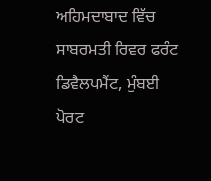ਅਹਿਮਦਾਬਾਦ ਵਿੱਚ
ਸਾਬਰਮਤੀ ਰਿਵਰ ਫਰੰਟ ਡਿਵੈਲਪਮੈਂਟ, ਮੁੰਬਈ ਪੋਰਟ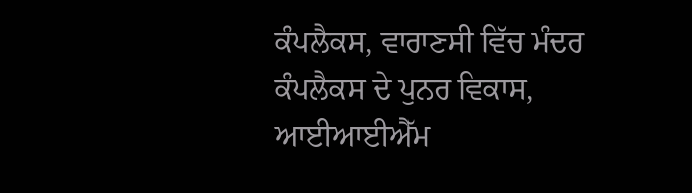ਕੰਪਲੈਕਸ, ਵਾਰਾਣਸੀ ਵਿੱਚ ਮੰਦਰ
ਕੰਪਲੈਕਸ ਦੇ ਪੁਨਰ ਵਿਕਾਸ, ਆਈਆਈਐੱਮ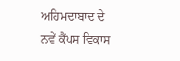ਅਹਿਮਦਾਬਾਦ ਦੇ ਨਵੇਂ ਕੈਂਪਸ ਵਿਕਾਸ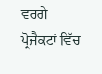ਵਰਗੇ
ਪ੍ਰੋਜੈਕਟਾਂ ਵਿੱਚ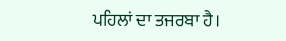ਪਹਿਲਾਂ ਦਾ ਤਜਰਬਾ ਹੈ।